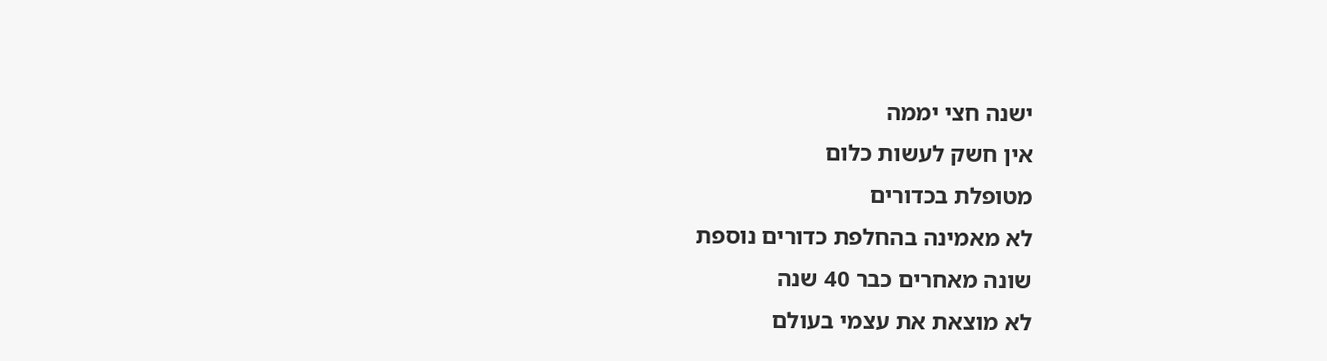ישנה חצי יממה
אין חשק לעשות כלום
מטופלת בכדורים
לא מאמינה בהחלפת כדורים נוספת
שונה מאחרים כבר 40 שנה
לא מוצאת את עצמי בעולם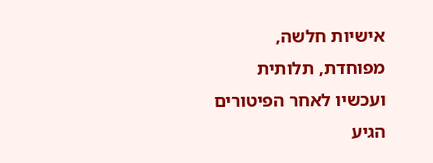אישיות חלשה, מפוחדת, תלותית
ועכשיו לאחר הפיטורים הגיע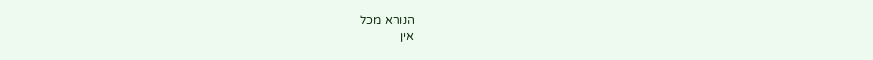הנורא מכל
אין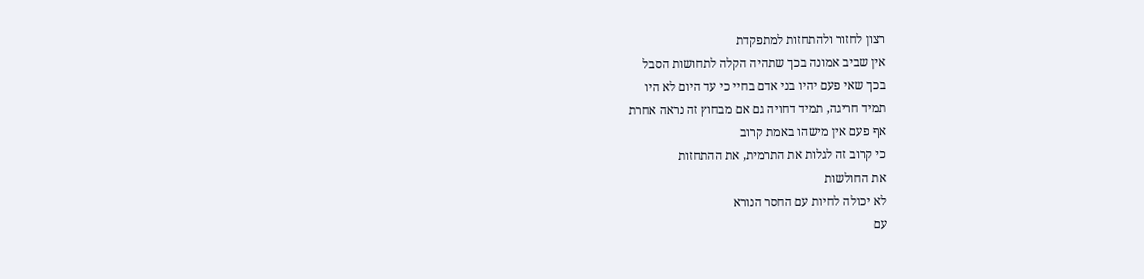רצון לחזור ולהתחזות למתפקדת
אין שביב אמונה בכך שתהיה הקלה לתחושות הסבל
בכך שאי פעם יהיו בני אדם בחיי כי עד היום לא היו
תמיד חריגה, תמיד דחויה גם אם מבחוץ זה נראה אחרת
אף פעם אין מישהו באמת קרוב
כי קרוב זה לגלות את התרמית, את ההתחזות
את החולשות
לא יכולה לחיות עם החסר הנורא
עם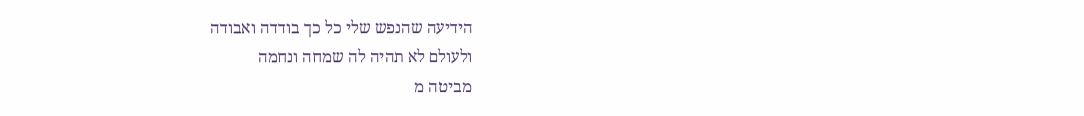הידיעה שהנפש שלי כל כך בודדה ואבודה
ולעולם לא תהיה לה שמחה ונחמה
מביטה מ